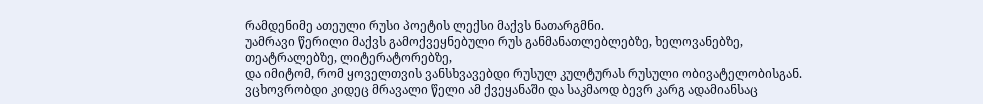რამდენიმე ათეული რუსი პოეტის ლექსი მაქვს ნათარგმნი.
უამრავი წერილი მაქვს გამოქვეყნებული რუს განმანათლებლებზე, ხელოვანებზე, თეატრალებზე, ლიტერატორებზე,
და იმიტომ, რომ ყოველთვის ვანსხვავებდი რუსულ კულტურას რუსული ობივატელობისგან.
ვცხოვრობდი კიდეც მრავალი წელი ამ ქვეყანაში და საკმაოდ ბევრ კარგ ადამიანსაც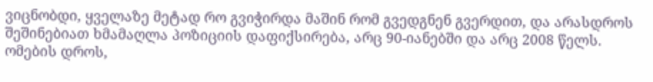ვიცნობდი, ყველაზე მეტად რო გვიჭირდა მაშინ რომ გვედგნენ გვერდით, და არასდროს შეშინებიათ ხმამაღლა პოზიციის დაფიქსირება, არც 90-იანებში და არც 2008 წელს.
ომების დროს,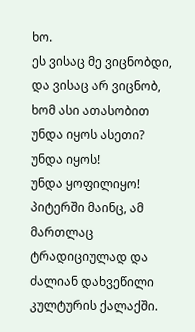ხო.
ეს ვისაც მე ვიცნობდი, და ვისაც არ ვიცნობ, ხომ ასი ათასობით უნდა იყოს ასეთი?
უნდა იყოს!
უნდა ყოფილიყო!
პიტერში მაინც, ამ მართლაც ტრადიციულად და ძალიან დახვეწილი კულტურის ქალაქში.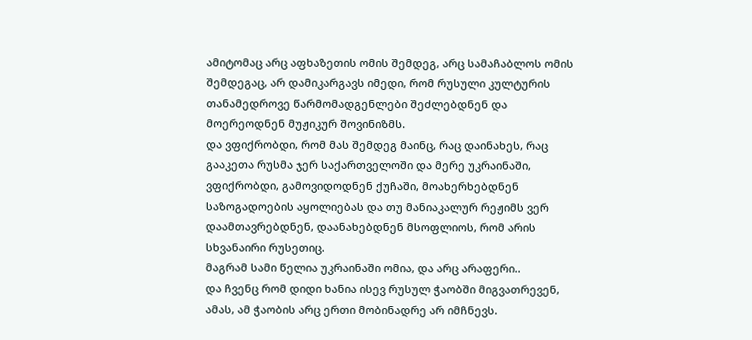ამიტომაც არც აფხაზეთის ომის შემდეგ, არც სამაჩაბლოს ომის შემდეგაც, არ დამიკარგავს იმედი, რომ რუსული კულტურის თანამედროვე წარმომადგენლები შეძლებდნენ და მოერეოდნენ მუჟიკურ შოვინიზმს.
და ვფიქრობდი, რომ მას შემდეგ მაინც, რაც დაინახეს, რაც გააკეთა რუსმა ჯერ საქართველოში და მერე უკრაინაში, ვფიქრობდი, გამოვიდოდნენ ქუჩაში, მოახერხებდნენ საზოგადოების აყოლიებას და თუ მანიაკალურ რეჟიმს ვერ დაამთავრებდნენ, დაანახებდნენ მსოფლიოს, რომ არის სხვანაირი რუსეთიც.
მაგრამ სამი წელია უკრაინაში ომია, და არც არაფერი..
და ჩვენც რომ დიდი ხანია ისევ რუსულ ჭაობში მიგვათრევენ, ამას, ამ ჭაობის არც ერთი მობინადრე არ იმჩნევს.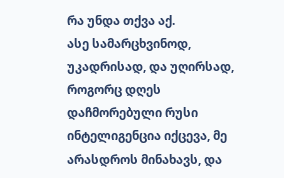რა უნდა თქვა აქ.
ასე სამარცხვინოდ, უკადრისად, და უღირსად, როგორც დღეს დაჩმორებული რუსი ინტელიგენცია იქცევა, მე არასდროს მინახავს, და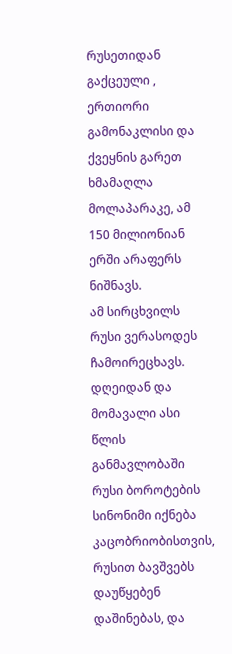რუსეთიდან გაქცეული , ერთიორი გამონაკლისი და ქვეყნის გარეთ ხმამაღლა მოლაპარაკე, ამ 150 მილიონიან ერში არაფერს ნიშნავს.
ამ სირცხვილს რუსი ვერასოდეს ჩამოირეცხავს.
დღეიდან და მომავალი ასი წლის განმავლობაში რუსი ბოროტების სინონიმი იქნება კაცობრიობისთვის,
რუსით ბავშვებს დაუწყებენ დაშინებას, და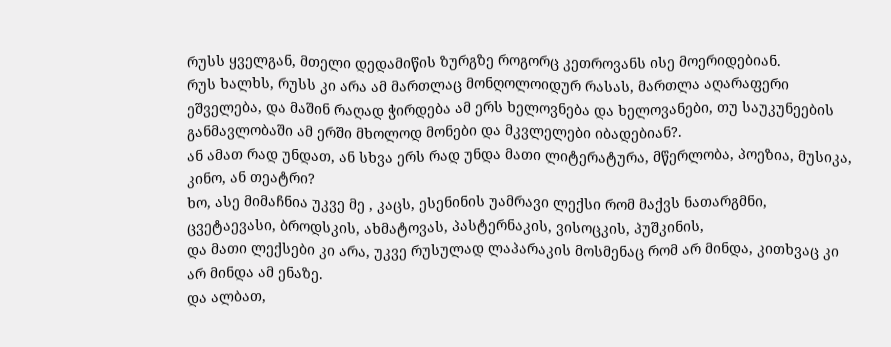რუსს ყველგან, მთელი დედამიწის ზურგზე როგორც კეთროვანს ისე მოერიდებიან.
რუს ხალხს, რუსს კი არა ამ მართლაც მონღოლოიდურ რასას, მართლა აღარაფერი ეშველება, და მაშინ რაღად ჭირდება ამ ერს ხელოვნება და ხელოვანები, თუ საუკუნეების განმავლობაში ამ ერში მხოლოდ მონები და მკვლელები იბადებიან?.
ან ამათ რად უნდათ, ან სხვა ერს რად უნდა მათი ლიტერატურა, მწერლობა, პოეზია, მუსიკა, კინო, ან თეატრი?
ხო, ასე მიმაჩნია უკვე მე , კაცს, ესენინის უამრავი ლექსი რომ მაქვს ნათარგმნი, ცვეტაევასი, ბროდსკის, ახმატოვას, პასტერნაკის, ვისოცკის, პუშკინის,
და მათი ლექსები კი არა, უკვე რუსულად ლაპარაკის მოსმენაც რომ არ მინდა, კითხვაც კი არ მინდა ამ ენაზე.
და ალბათ,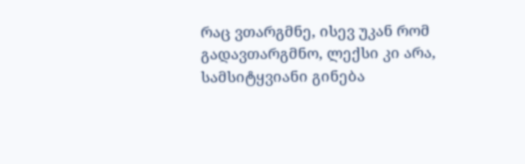რაც ვთარგმნე, ისევ უკან რომ გადავთარგმნო, ლექსი კი არა, სამსიტყვიანი გინება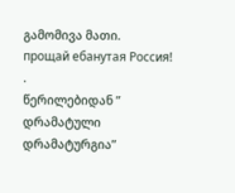გამომივა მათი.
прощай ебанутая Россия!
.
წერილებიდან ” დრამატული დრამატურგია”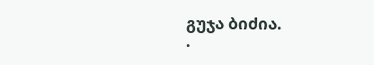გუჯა ბიძია.
.